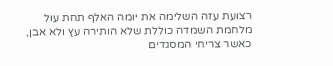רצועת עזה השלימה את יומה האלף תחת עול מלחמת השמדה כוללת שלא הותירה עץ ולא אבן, כאשר צריחי המסגדים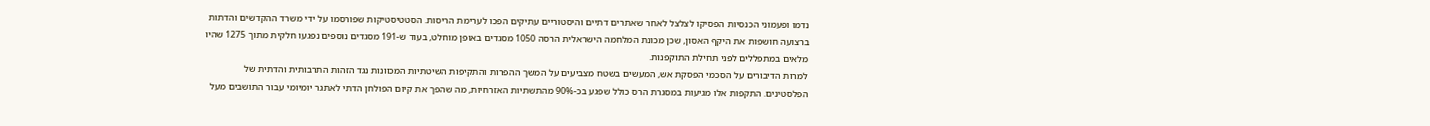נדמו ופעמוני הכנסיות הפסיקו לצלצל לאחר שאתרים דתיים והיסטוריים עתיקים הפכו לערימת הריסות. הסטטיסטיקות שפורסמו על ידי משרד ההקדשים והדתות ברצועה חושפות את היקף האסון, שכן מכונת המלחמה הישראלית הרסה 1050 מסגדים באופן מוחלט, בעוד ש-191 מסגדים נוספים נפגעו חלקית מתוך 1275 שהיו מלאים במתפללים לפני תחילת התוקפנות.
למרות הדיבורים על הסכמי הפסקת אש, המעשים בשטח מצביעים על המשך ההפרות והתקיפות השיטתיות המכוונות נגד הזהות התרבותית והדתית של הפלסטינים. התקפות אלו מגיעות במסגרת הרס כולל שפגע בכ-90% מהתשתיות האזרחיות, מה שהפך את קיום הפולחן הדתי לאתגר יומיומי עבור התושבים מעל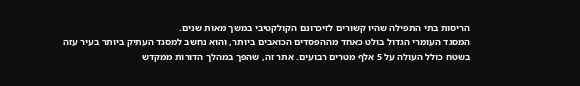הריסות בתי התפילה שהיו קשורים לזיכרונם הקולקטיבי במשך מאות שנים.
המסגד העומרי הגדול בולט כאחד מההפסדים הכואבים ביותר, והוא נחשב למסגד העתיק ביותר בעיר עזה בשטח כולל העולה על 5 אלף מטרים רבועים. אתר זה, שהפך במהלך הדורות ממקדש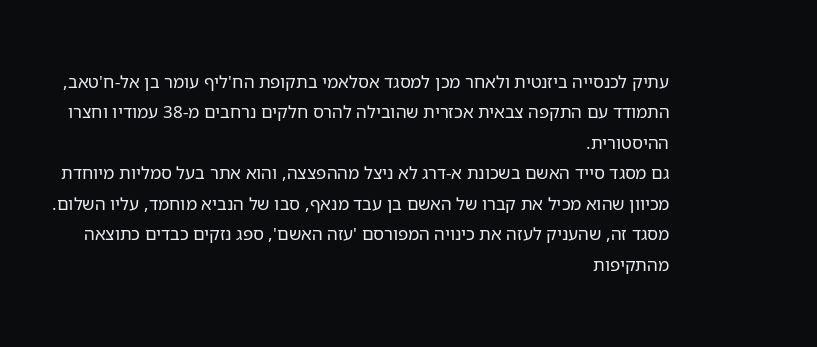עתיק לכנסייה ביזנטית ולאחר מכן למסגד אסלאמי בתקופת הח'ליף עומר בן אל-ח'טאב, התמודד עם התקפה צבאית אכזרית שהובילה להרס חלקים נרחבים מ-38 עמודיו וחצרו ההיסטורית.
גם מסגד סייד האשם בשכונת א-דרג לא ניצל מההפצצה, והוא אתר בעל סמליות מיוחדת מכיוון שהוא מכיל את קברו של האשם בן עבד מנאף, סבו של הנביא מוחמד, עליו השלום. מסגד זה, שהעניק לעזה את כינויה המפורסם 'עזה האשם', ספג נזקים כבדים כתוצאה מהתקיפות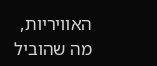האוויריות, מה שהוביל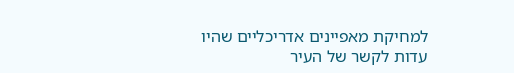למחיקת מאפיינים אדריכליים שהיו עדות לקשר של העיר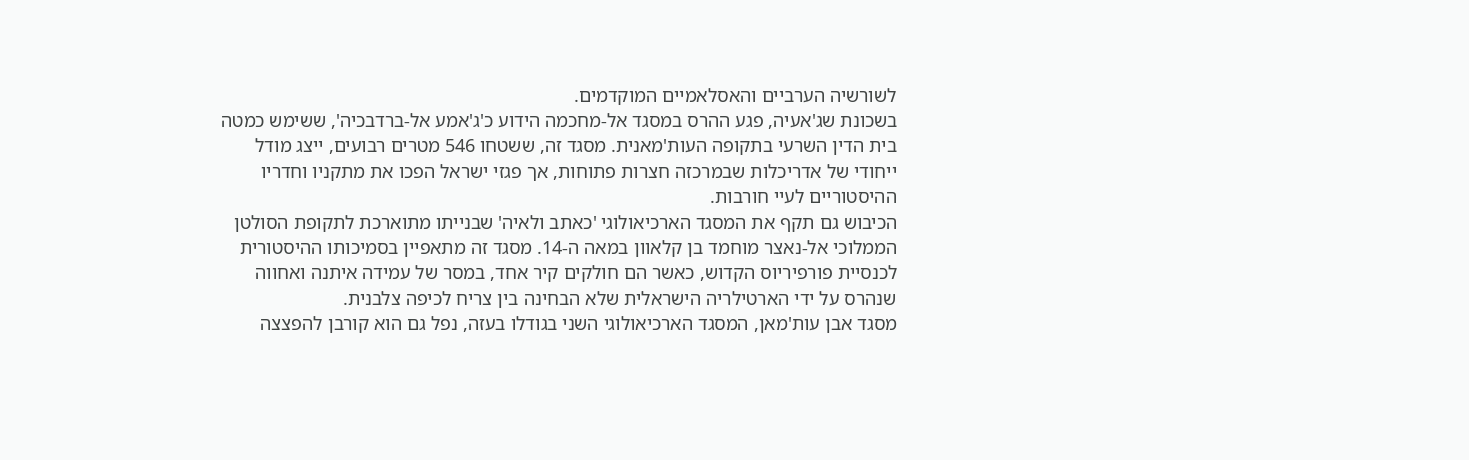לשורשיה הערביים והאסלאמיים המוקדמים.
בשכונת שג'אעיה, פגע ההרס במסגד אל-מחכמה הידוע כ'ג'אמע אל-ברדבכיה', ששימש כמטה בית הדין השרעי בתקופה העות'מאנית. מסגד זה, ששטחו 546 מטרים רבועים, ייצג מודל ייחודי של אדריכלות שבמרכזה חצרות פתוחות, אך פגזי ישראל הפכו את מתקניו וחדריו ההיסטוריים לעיי חורבות.
הכיבוש גם תקף את המסגד הארכיאולוגי 'כאתב ולאיה' שבנייתו מתוארכת לתקופת הסולטן הממלוכי אל-נאצר מוחמד בן קלאוון במאה ה-14. מסגד זה מתאפיין בסמיכותו ההיסטורית לכנסיית פורפיריוס הקדוש, כאשר הם חולקים קיר אחד, במסר של עמידה איתנה ואחווה שנהרס על ידי הארטילריה הישראלית שלא הבחינה בין צריח לכיפה צלבנית.
מסגד אבן עות'מאן, המסגד הארכיאולוגי השני בגודלו בעזה, נפל גם הוא קורבן להפצצה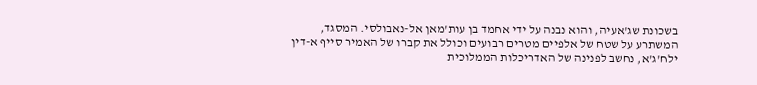בשכונת שג'אעיה, והוא נבנה על ידי אחמד בן עות'מאן אל-נאבולסי. המסגד, המשתרע על שטח של אלפיים מטרים רבועים וכולל את קברו של האמיר סייף א-דין ילח'ג'א, נחשב לפנינה של האדריכלות הממלוכית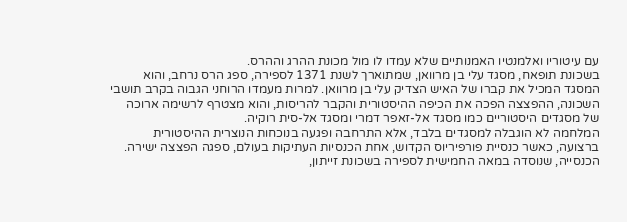עם עיטוריו ואלמנטיו האמנותיים שלא עמדו לו מול מכונת ההרג וההרס.
בשכונת תופאח, מסגד עלי בן מרוואן, שמתוארך לשנת 1371 לספירה, ספג הרס נרחב, והוא המסגד המכיל את קברו של האיש הצדיק עלי בן מרוואן. למרות מעמדו הרוחני הגבוה בקרב תושבי השכונה, ההפצצה הפכה את הכיפה ההיסטורית והקבר להריסות, והוא מצטרף לרשימה ארוכה של מסגדים היסטוריים כמו מסגד אל-זאפר דמרי ומסגד אל-סית רוקיה.
המלחמה לא הוגבלה למסגדים בלבד, אלא התרחבה ופגעה בנוכחות הנוצרית ההיסטורית ברצועה, כאשר כנסיית פורפיריוס הקדוש, אחת הכנסיות העתיקות בעולם, ספגה הפצצה ישירה. הכנסייה, שנוסדה במאה החמישית לספירה בשכונת זייתון,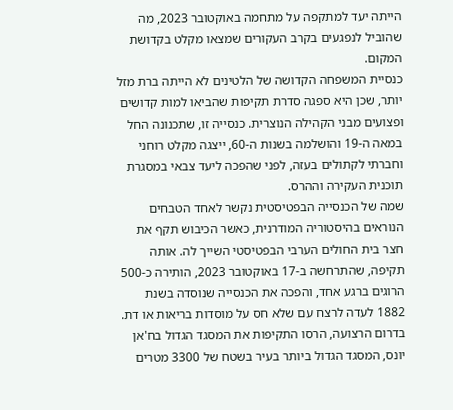הייתה יעד למתקפה על מתחמה באוקטובר 2023, מה שהוביל לנפגעים בקרב העקורים שמצאו מקלט בקדושת המקום.
כנסיית המשפחה הקדושה של הלטינים לא הייתה ברת מזל יותר, שכן היא ספגה סדרת תקיפות שהביאו למות קדושים ופצועים מבני הקהילה הנוצרית. כנסייה זו, שתכנונה החל במאה ה-19 והושלמה בשנות ה-60, ייצגה מקלט רוחני וחברתי לקתולים בעזה, לפני שהפכה ליעד צבאי במסגרת תוכנית העקירה וההרס.
שמה של הכנסייה הבפטיסטית נקשר לאחד הטבחים הנוראים בהיסטוריה המודרנית, כאשר הכיבוש תקף את חצר בית החולים הערבי הבפטיסטי השייך לה. אותה תקיפה, שהתרחשה ב-17 באוקטובר 2023, הותירה כ-500 הרוגים ברגע אחד, והפכה את הכנסייה שנוסדה בשנת 1882 לעדה לרצח עם שלא חס על מוסדות בריאות או דת.
בדרום הרצועה, הרסו התקיפות את המסגד הגדול בח'אן יונס, המסגד הגדול ביותר בעיר בשטח של 3300 מטרים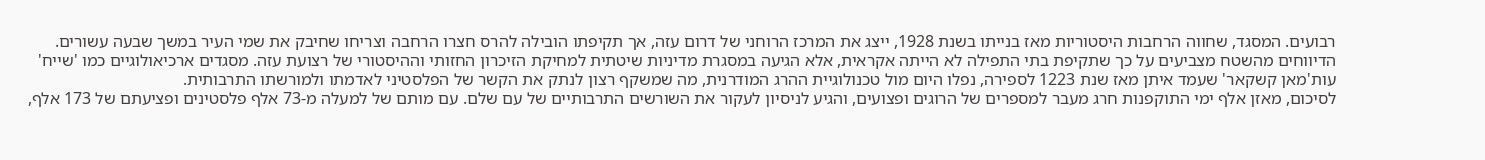רבועים. המסגד, שחווה הרחבות היסטוריות מאז בנייתו בשנת 1928, ייצג את המרכז הרוחני של דרום עזה, אך תקיפתו הובילה להרס חצרו הרחבה וצריחו שחיבק את שמי העיר במשך שבעה עשורים.
הדיווחים מהשטח מצביעים על כך שתקיפת בתי התפילה לא הייתה אקראית, אלא הגיעה במסגרת מדיניות שיטתית למחיקת הזיכרון החזותי וההיסטורי של רצועת עזה. מסגדים ארכיאולוגיים כמו 'שייח' עות'מאן קשקאר' שעמד איתן מאז שנת 1223 לספירה, נפלו היום מול טכנולוגיית ההרג המודרנית, מה שמשקף רצון לנתק את הקשר של הפלסטיני לאדמתו ולמורשתו התרבותית.
לסיכום, מאזן אלף ימי התוקפנות חרג מעבר למספרים של הרוגים ופצועים, והגיע לניסיון לעקור את השורשים התרבותיים של עם שלם. עם מותם של למעלה מ-73 אלף פלסטינים ופציעתם של 173 אלף,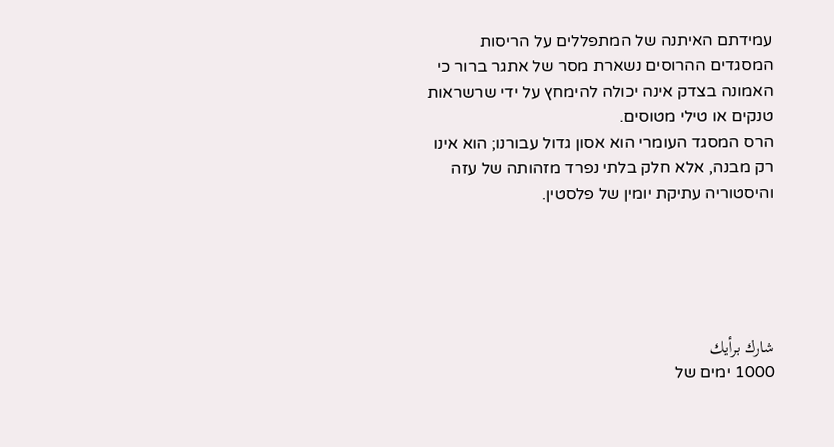עמידתם האיתנה של המתפללים על הריסות המסגדים ההרוסים נשארת מסר של אתגר ברור כי האמונה בצדק אינה יכולה להימחץ על ידי שרשראות טנקים או טילי מטוסים.
הרס המסגד העומרי הוא אסון גדול עבורנו; הוא אינו רק מבנה, אלא חלק בלתי נפרד מזהותה של עזה והיסטוריה עתיקת יומין של פלסטין.





شارك برأيك
1000 ימים של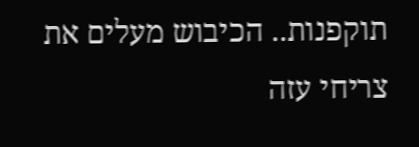תוקפנות.. הכיבוש מעלים את צריחי עזה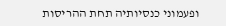ופעמוני כנסיותיה תחת ההריסות